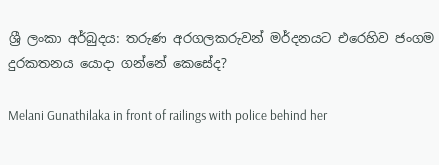ශ්‍රී ලංකා අර්බුදය: තරුණ අරගලකරුවන් මර්දනයට එරෙහිව ජංගම දුරකතනය යොදා ගන්නේ කෙසේද?

Melani Gunathilaka in front of railings with police behind her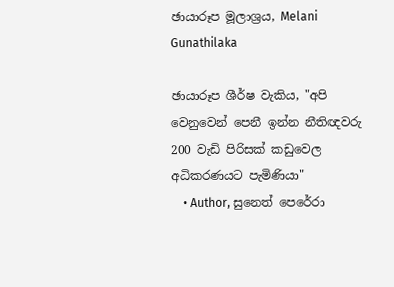ඡායාරූප මූලාශ්‍රය, Melani Gunathilaka

ඡායාරූප ශීර්ෂ වැකිය, "අපි වෙනුවෙන් පෙනී ඉන්න නීතිඥවරු 200 වැඩි පිරිසක් කඩුවෙල අධිකරණයට පැමිණියා"
    • Author, සුනෙත් පෙරේරා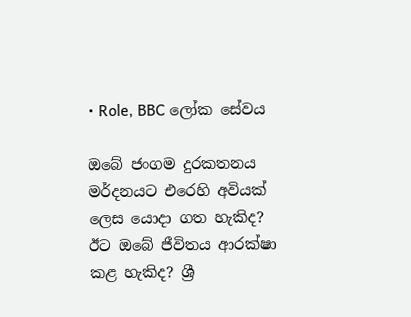• Role, BBC ලෝක සේවය

ඔබේ ජංගම දුරකතනය මර්දනයට එරෙහි අවියක් ලෙස යොදා ගත හැකිද? ඊට ඔබේ ජීවිතය ආරක්ෂා කළ හැකිද? ශ්‍රී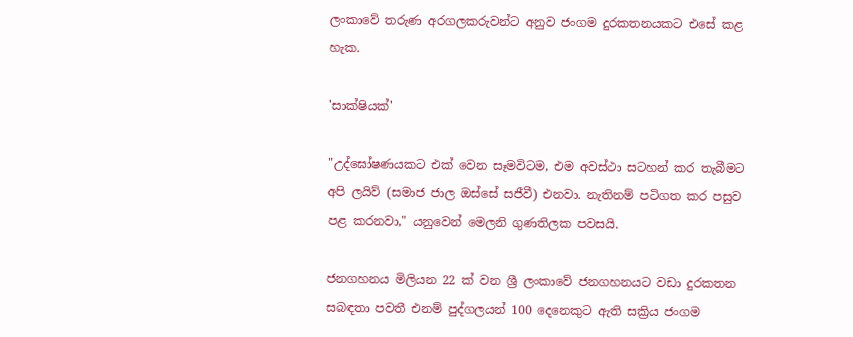ලංකාවේ තරුණ අරගලකරුවන්ට අනුව ජංගම දුරකතනයකට එසේ කළ හැක.

'සාක්ෂියක්'

"උද්ඝෝෂණයකට එක් වෙන සෑමවිටම, එම අවස්ථා සටහන් කර තැබීමට අපි ලයිව් (සමාජ ජාල ඔස්සේ සජීවී) එනවා. නැතිනම් පටිගත කර පසුව පළ කරනවා," යනුවෙන් මෙලනි ගුණතිලක පවසයි.

ජනගහනය මිලියන 22 ක් වන ශ්‍රී ලංකාවේ ජනගහනයට වඩා දුරකතන සබඳතා පවතී එනම් පුද්ගලයන් 100 දෙනෙකුට ඇති සක්‍රිය ජංගම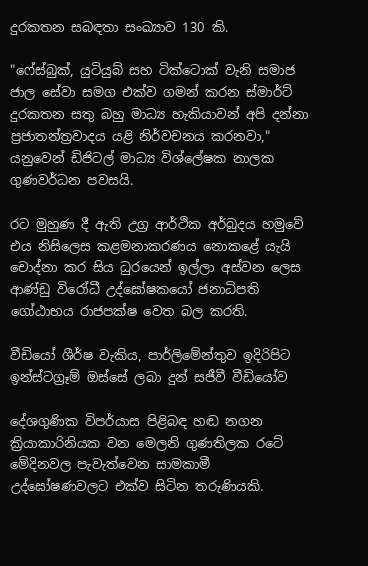දුරකතන සබඳතා සංඛ්‍යාව 130 කි.

"ෆේස්බුක්, යුටියුබ් සහ ටික්ටොක් වැනි සමාජ ජාල සේවා සමග එක්ව ගමන් කරන ස්මාර්ට් දුරකතන සතු බහු මාධ්‍ය හැකියාවන් අපි දන්නා ප්‍රජාතන්ත්‍රවාදය යළි නිර්වචනය කරනවා," යනුවෙන් ඩිජිටල් මාධ්‍ය විශ්ලේෂක නාලක ගුණවර්ධන පවසයි.

රට මුහුණ දී ඇති උග්‍ර ආර්ථික අර්බුදය හමුවේ එය නිසිලෙස කළමනාකරණය නොකළේ යැයි චොද්නා කර සිය ධුරයෙන් ඉල්ලා අස්වන ලෙස ආණ්ඩු විරෝධී උද්ඝෝෂකයෝ ජනාධිපති ගෝඨාභය රාජපක්ෂ වෙත බල කරති.

වීඩියෝ ශීර්ෂ වැකිය, පාර්ලිමේන්තුව ඉදිරිපිට ඉන්ස්ටග්‍රෑම් ඔස්සේ ලබා දුන් සජීවී වීඩියෝව

දේශගුණික විපර්යාස පිළිබඳ හඬ නගන ක්‍රියාකාරිනියක වන මෙලනි ගුණතිලක රටේ මේදිනවල පැවැත්වෙන සාමකාමී උද්ඝෝෂණවලට එක්ව සිටින තරුණියකි.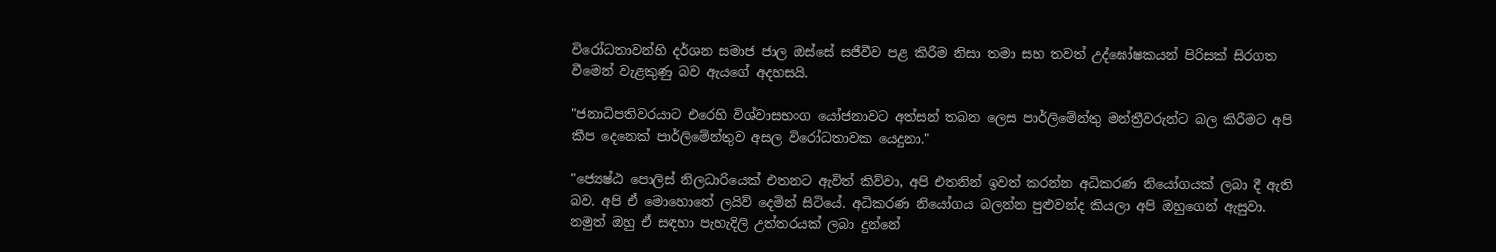විරෝධතාවන්හි දර්ශන සමාජ ජාල ඔස්සේ සජීවීව පළ කිරීම නිසා තමා සහ තවත් උද්ඝෝෂකයන් පිරිසක් සිරගත වීමෙන් වැළකුණු බව ඇයගේ අදහසයි.

"ජනාධිපතිවරයාට එරෙහි විශ්වාසභංග යෝජනාවට අත්සන් තබන ලෙස පාර්ලිමේන්තු මන්ත්‍රීවරුන්ට බල කිරීමට අපි කීප දෙනෙක් පාර්ලිමේන්තුව අසල විරෝධතාවක යෙදුනා."

"ජ්‍යෙෂ්ඨ පොලිස් නිලධාරියෙක් එතනට ඇවිත් කිව්වා, අපි එතනින් ඉවත් කරන්න අධිකරණ නියෝගයක් ලබා දී ඇති බව. අපි ඒ මොහොතේ ලයිව් දෙමින් සිටියේ. අධිකරණ නියෝගය බලන්න පුළුවන්ද කියලා අපි ඔහුගෙන් ඇසුවා. නමුත් ඔහු ඒ සඳහා පැහැදිලි උත්තරයක් ලබා දුන්නේ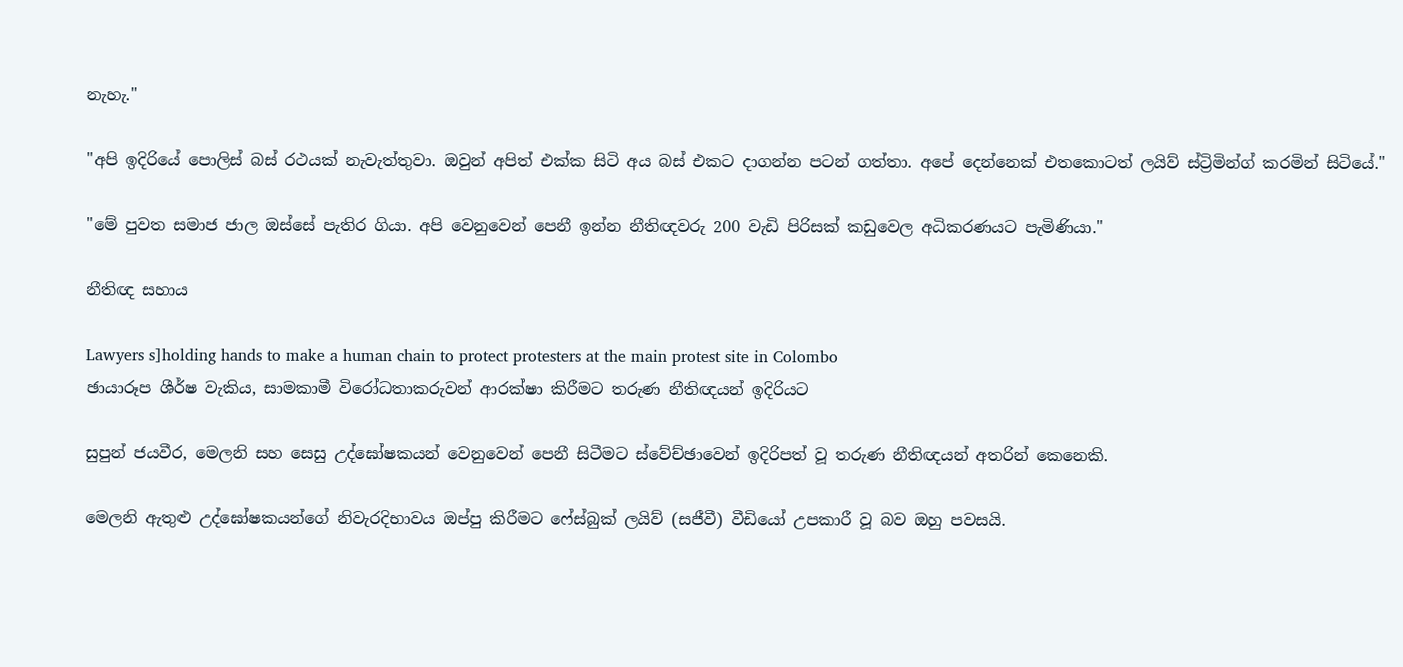නැහැ."

"අපි ඉදිරියේ පොලිස් බස් රථයක් නැවැත්තුවා. ඔවුන් අපිත් එක්ක සිටි අය බස් එකට දාගන්න පටන් ගත්තා. අපේ දෙන්නෙක් එතකොටත් ලයිව් ස්ට්‍රිමින්ග් කරමින් සිටියේ."

"මේ පුවත සමාජ ජාල ඔස්සේ පැතිර ගියා. අපි වෙනුවෙන් පෙනී ඉන්න නීතිඥවරු 200 වැඩි පිරිසක් කඩුවෙල අධිකරණයට පැමිණියා."

නීතිඥ සහාය

Lawyers s]holding hands to make a human chain to protect protesters at the main protest site in Colombo
ඡායාරූප ශීර්ෂ වැකිය, සාමකාමී විරෝධතාකරුවන් ආරක්ෂා කිරීමට තරුණ නීතිඥයන් ඉදිරියට

සුපුන් ජයවීර, මෙලනි සහ සෙසු උද්ඝෝෂකයන් වෙනුවෙන් පෙනී සිටීමට ස්වේච්ඡාවෙන් ඉදිරිපත් වූ තරුණ නීතිඥයන් අතරින් කෙනෙකි.

මෙලනි ඇතුළු උද්ඝෝෂකයන්ගේ නිවැරදිභාවය ඔප්පු කිරීමට ෆේස්බුක් ලයිව් (සජීවී) වීඩියෝ උපකාරී වූ බව ඔහු පවසයි.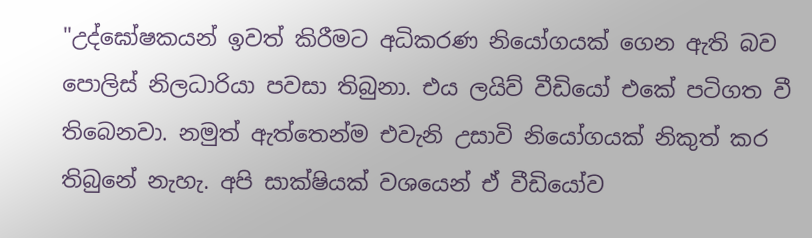"උද්ඝෝෂකයන් ඉවත් කිරීමට අධිකරණ නියෝගයක් ගෙන ඇති බව පොලිස් නිලධාරියා පවසා තිබුනා. එය ලයිව් වීඩියෝ එකේ පටිගත වී තිබෙනවා. නමුත් ඇත්තෙන්ම එවැනි උසාවි නියෝගයක් නිකුත් කර තිබුනේ නැහැ. අපි සාක්ෂියක් වශයෙන් ඒ වීඩියෝව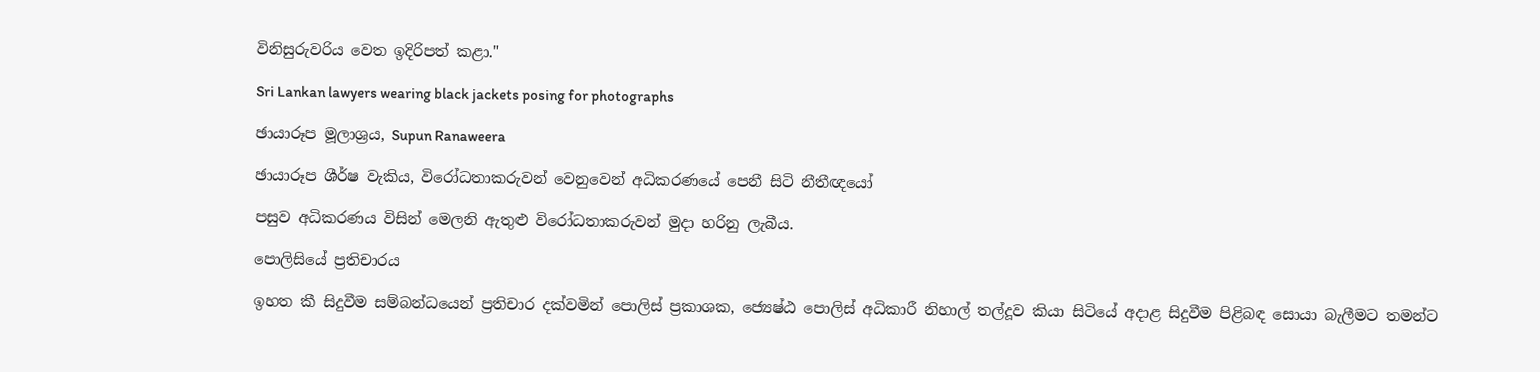විනිසුරුවරිය වෙත ඉදිරිපත් කළා."

Sri Lankan lawyers wearing black jackets posing for photographs

ඡායාරූප මූලාශ්‍රය, Supun Ranaweera

ඡායාරූප ශීර්ෂ වැකිය, විරෝධතාකරුවන් වෙනුවෙන් අධිකරණයේ පෙනී සිටි නීතීඥයෝ

පසුව අධිකරණය විසින් මෙලනි ඇතුළු විරෝධතාකරුවන් මුදා හරිනු ලැබීය.

පොලිසියේ ප්‍රතිචාරය

ඉහත කී සිදුවීම සම්බන්ධයෙන් ප්‍රතිචාර දක්වමින් පොලිස් ප්‍රකාශක, ජ්‍යෙෂ්ඨ පොලිස් අධිකාරී නිහාල් තල්දූව කියා සිටියේ අදාළ සිදුවීම පිළිබඳ සොයා බැලීමට තමන්ට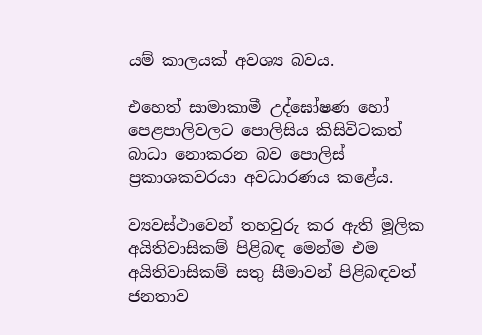යම් කාලයක් අවශ්‍ය බවය.

එහෙත් සාමාකාමී උද්ඝෝෂණ හෝ පෙළපාලිවලට පොලිසිය කිසිවිටකත් බාධා නොකරන බව පොලිස් ප්‍රකාශකවරයා අවධාරණය කළේය.

ව්‍යවස්ථාවෙන් තහවුරු කර ඇති මූලික අයිතිවාසිකම් පිළිබඳ මෙන්ම එම අයිතිවාසිකම් සතු සීමාවන් පිළිබඳවත් ජනතාව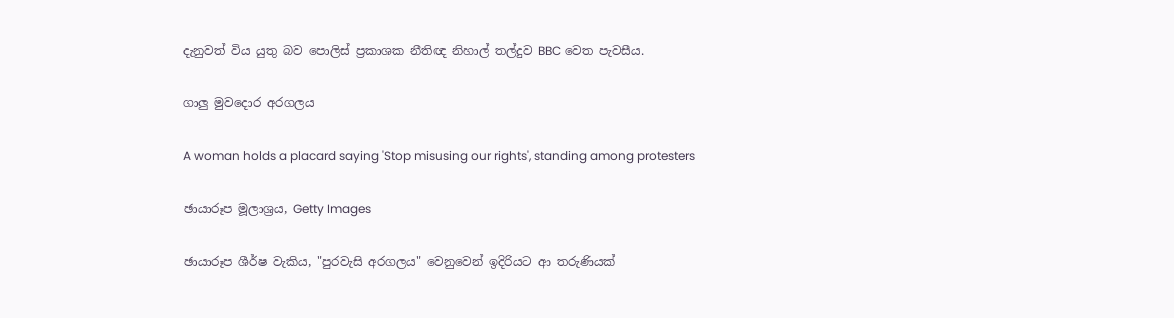දැනුවත් විය යුතු බව පොලිස් ප්‍රකාශක නීතිඥ නිහාල් තල්දුව BBC වෙත පැවසීය.

ගාලු මුවදොර අරගලය

A woman holds a placard saying 'Stop misusing our rights', standing among protesters

ඡායාරූප මූලාශ්‍රය, Getty Images

ඡායාරූප ශීර්ෂ වැකිය, "පුරවැසි අරගලය" වෙනුවෙන් ඉදිරියට ආ තරුණියක්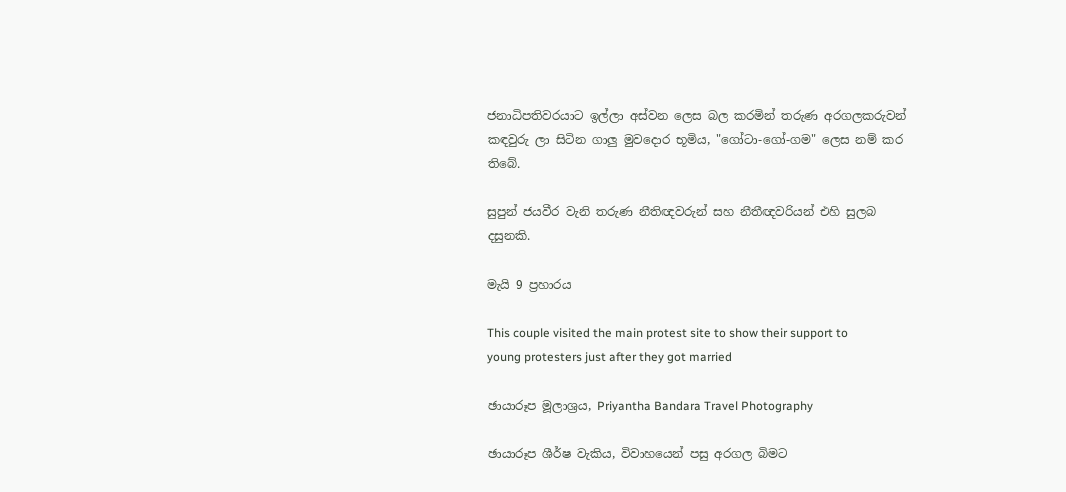ජනාධිපතිවරයාට ඉල්ලා අස්වන ලෙස බල කරමින් තරුණ අරගලකරුවන් කඳවුරු ලා සිටින ගාලු මුවදොර භූමිය, "ගෝටා-ගෝ-ගම" ලෙස නම් කර තිබේ.

සුපුන් ජයවීර වැනි තරුණ නීතිඥවරුන් සහ නීතීඥවරියන් එහි සුලබ දසුනකි.

මැයි 9 ප්‍රහාරය

This couple visited the main protest site to show their support to young protesters just after they got married

ඡායාරූප මූලාශ්‍රය, Priyantha Bandara Travel Photography

ඡායාරූප ශීර්ෂ වැකිය, විවාහයෙන් පසු අරගල බිමට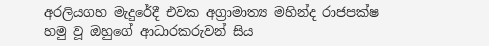අරලියගහ මැදුරේදී එවක අග්‍රාමාත්‍ය මහින්ද රාජපක්ෂ හමු වූ ඔහුගේ ආධාරකරුවන් සිය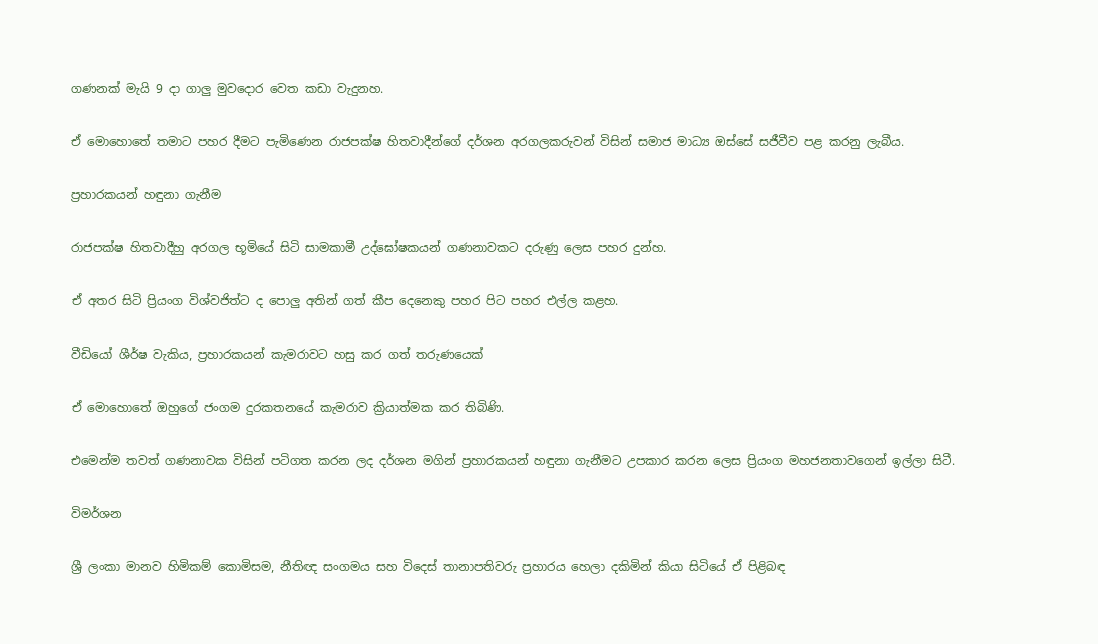ගණනක් මැයි 9 දා ගාලු මුවදොර වෙත කඩා වැදුනහ.

ඒ මොහොතේ තමාට පහර දීමට පැමිණෙන රාජපක්ෂ හිතවාදීන්ගේ දර්ශන අරගලකරුවන් විසින් සමාජ මාධ්‍ය ඔස්සේ සජීවීව පළ කරනු ලැබීය.

ප්‍රහාරකයන් හඳුනා ගැනීම

රාජපක්ෂ හිතවාදීහු අරගල භූමියේ සිටි සාමකාමී උද්ඝෝෂකයන් ගණනාවකට දරුණු ලෙස පහර දුන්හ.

ඒ අතර සිටි ප්‍රියංග විශ්වජිත්ට ද පොලු අතින් ගත් කීප දෙනෙකු පහර පිට පහර එල්ල කළහ.

වීඩියෝ ශීර්ෂ වැකිය, ප්‍රහාරකයන් කැමරාවට හසු කර ගත් තරුණයෙක්

ඒ මොහොතේ ඔහුගේ ජංගම දුරකතනයේ කැමරාව ක්‍රියාත්මක කර තිබිණි.

එමෙන්ම තවත් ගණනාවක විසින් පටිගත කරන ලද දර්ශන මගින් ප්‍රහාරකයන් හඳුනා ගැනීමට උපකාර කරන ලෙස ප්‍රියංග මහජනතාවගෙන් ඉල්ලා සිටී.

විමර්ශන

ශ්‍රී ලංකා මානව හිමිකම් කොමිසම, නීතිඥ සංගමය සහ විදෙස් තානාපතිවරු ප්‍රහාරය හෙලා දකිමින් කියා සිටියේ ඒ පිළිබඳ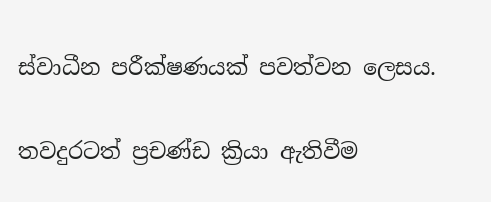ස්වාධීන පරීක්ෂණයක් පවත්වන ලෙසය.

තවදුරටත් ප්‍රචණ්ඩ ක්‍රියා ඇතිවීම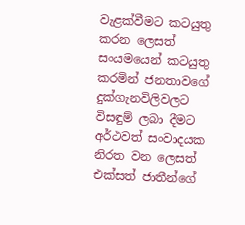වැළක්වීමට කටයුතු කරන ලෙසත් සංයමයෙන් කටයුතු කරමින් ජනතාවගේ දුක්ගැනවිලිවලට විසඳුම් ලබා දීමට අර්ථවත් සංවාදයක නිරත වන ලෙසත් එක්සත් ජාතීන්ගේ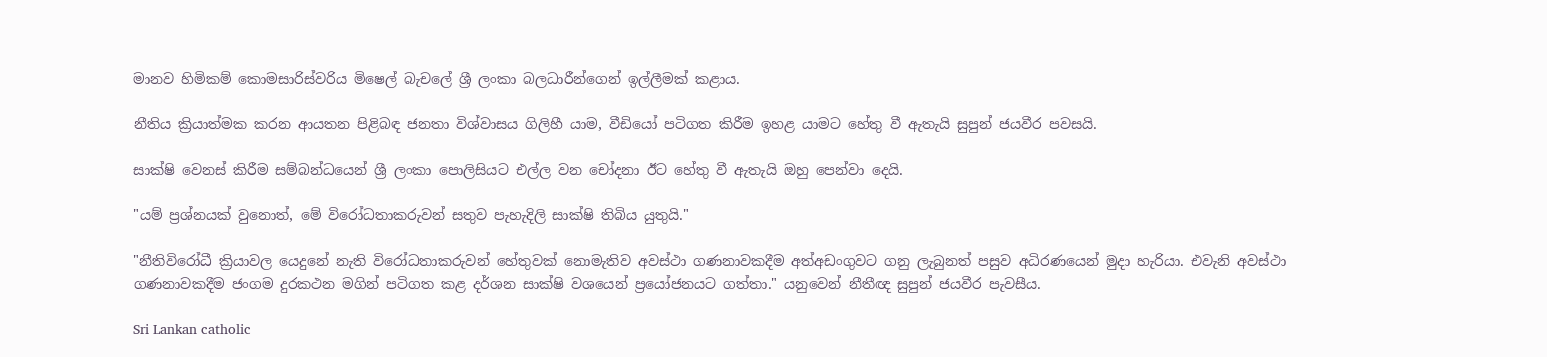මානව හිමිකම් කොමසාරිස්වරිය මිෂෙල් බැචලේ ශ්‍රී ලංකා බලධාරීන්ගෙන් ඉල්ලීමක් කළාය.

නීතිය ක්‍රියාත්මක කරන ආයතන පිළිබඳ ජනතා විශ්වාසය ගිලිහී යාම, වීඩියෝ පටිගත කිරීම ඉහළ යාමට හේතු වී ඇතැයි සුපුන් ජයවීර පවසයි.

සාක්ෂි වෙනස් කිරීම සම්බන්ධයෙන් ශ්‍රී ලංකා පොලිසියට එල්ල වන චෝදනා ඊට හේතු වී ඇතැයි ඔහු පෙන්වා දෙයි.

"යම් ප්‍රශ්නයක් වුනොත්, මේ විරෝධතාකරුවන් සතුව පැහැදිලි සාක්ෂි තිබිය යුතුයි."

"නීතිවිරෝධී ක්‍රියාවල යෙදුනේ නැති විරෝධතාකරුවන් හේතුවක් නොමැතිව අවස්ථා ගණනාවකදීම අත්අඩංගුවට ගනු ලැබුනත් පසුව අධිරණයෙන් මුදා හැරියා. එවැනි අවස්ථා ගණනාවකදීම ජංගම දුරකථන මගින් පටිගත කළ දර්ශන සාක්ෂි වශයෙන් ප්‍රයෝජනයට ගත්තා." යනුවෙන් නීතීඥ සුපුන් ජයවීර පැවසීය.

Sri Lankan catholic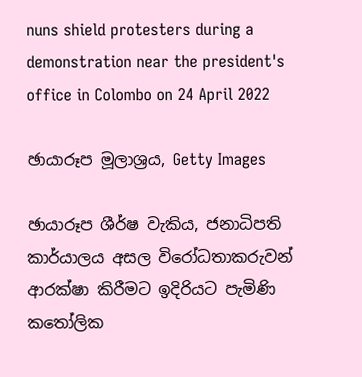nuns shield protesters during a demonstration near the president's office in Colombo on 24 April 2022

ඡායාරූප මූලාශ්‍රය, Getty Images

ඡායාරූප ශීර්ෂ වැකිය, ජනාධිපති කාර්යාලය අසල විරෝධතාකරුවන් ආරක්ෂා කිරීමට ඉදිරියට පැමිණි කතෝලික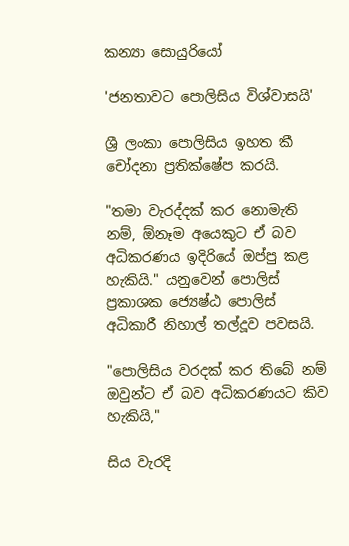කන්‍යා සොයුරියෝ

'ජනතාවට පොලිසිය විශ්වාසයි'

ශ්‍රී ලංකා පොලිසිය ඉහත කී චෝදනා ප්‍රතික්ෂේප කරයි.

"තමා වැරද්දක් කර නොමැති නම්, ඕනෑම අයෙකුට ඒ බව අධිකරණය ඉදිරියේ ඔප්පු කළ හැකියි." යනුවෙන් පොලිස් ප්‍රකාශක ජ්‍යෙෂ්ඨ පොලිස් අධිකාරී නිහාල් තල්දූව පවසයි.

"පොලිසිය වරදක් කර තිබේ නම් ඔවුන්ට ඒ බව අධිකරණයට කිව හැකියි,"

සිය වැරදි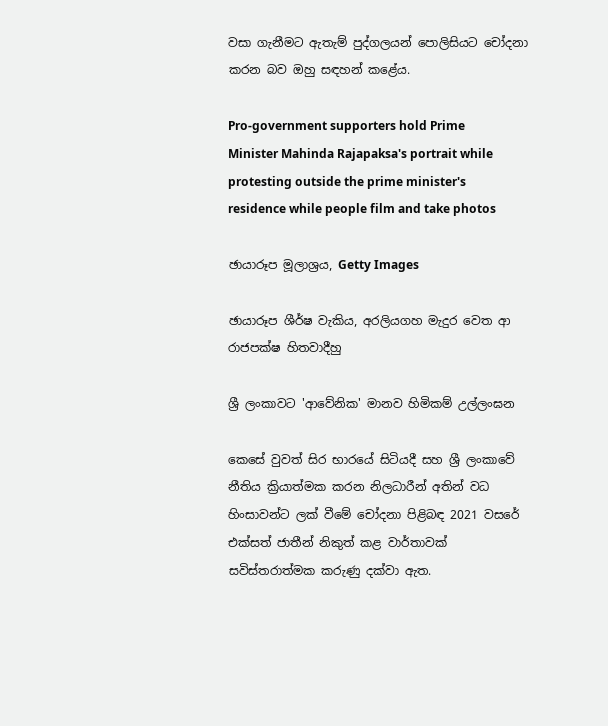වසා ගැනීමට ඇතැම් පුද්ගලයන් පොලිසියට චෝදනා කරන බව ඔහු සඳහන් කළේය.

Pro-government supporters hold Prime Minister Mahinda Rajapaksa's portrait while protesting outside the prime minister's residence while people film and take photos

ඡායාරූප මූලාශ්‍රය, Getty Images

ඡායාරූප ශීර්ෂ වැකිය, අරලියගහ මැදුර වෙත ආ රාජපක්ෂ හිතවාදීහු

ශ්‍රී ලංකාවට 'ආවේනික' මානව හිමිකම් උල්ලංඝන

කෙසේ වුවත් සිර භාරයේ සිටියදී සහ ශ්‍රී ලංකාවේ නීතිය ක්‍රියාත්මක කරන නිලධාරීන් අතින් වධ හිංසාවන්ට ලක් වීමේ චෝදනා පිළිබඳ 2021 වසරේ එක්සත් ජාතීන් නිකුත් කළ වාර්තාවක් සවිස්තරාත්මක කරුණු දක්වා ඇත.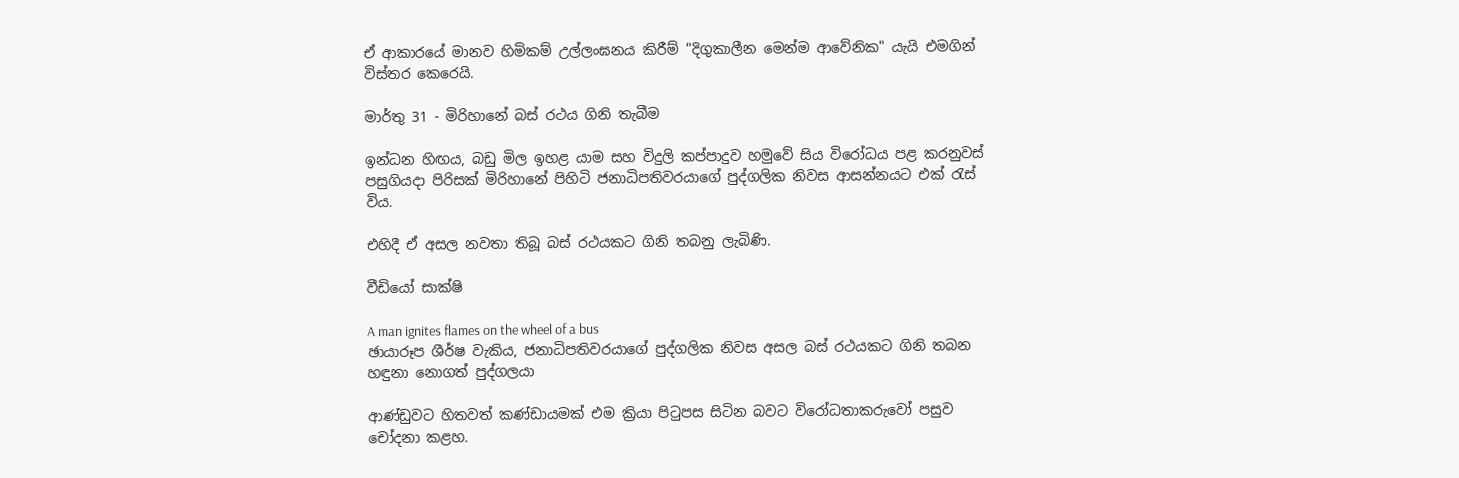ඒ ආකාරයේ මානව හිමිකම් උල්ලංඝනය කිරීම් "දිගුකාලීන මෙන්ම ආවේනික" යැයි එමගින් විස්තර කෙරෙයි.

මාර්තු 31 - මිරිහානේ බස් රථය ගිනි තැබීම

ඉන්ධන හිඟය, බඩු මිල ඉහළ යාම සහ විදුලි කප්පාදුව හමුවේ සිය විරෝධය පළ කරනුවස් පසුගියදා පිරිසක් මිරිහානේ පිහිටි ජනාධිපතිවරයාගේ පුද්ගලික නිවස ආසන්නයට එක් රැස් විය.

එහිදී ඒ අසල නවතා තිබූ බස් රථයකට ගිනි තබනු ලැබිණි.

වීඩියෝ සාක්ෂි

A man ignites flames on the wheel of a bus
ඡායාරූප ශීර්ෂ වැකිය, ජනාධිපතිවරයාගේ පුද්ගලික නිවස අසල බස් රථයකට ගිනි තබන හඳුනා නොගත් පුද්ගලයා

ආණ්ඩුවට හිතවත් කණ්ඩායමක් එම ක්‍රියා පිටුපස සිටින බවට විරෝධතාකරුවෝ පසුව චෝදනා කළහ.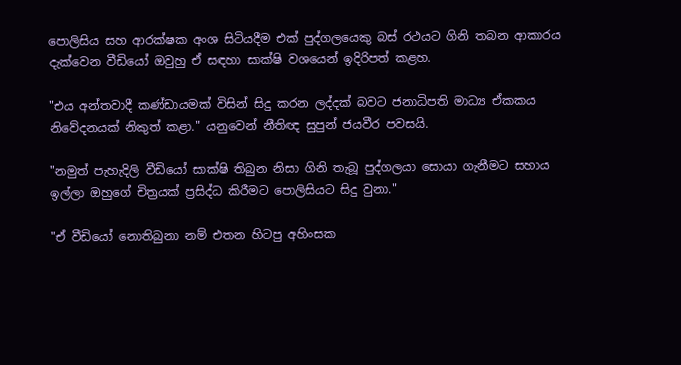පොලිසිය සහ ආරක්ෂක අංශ සිටියදීම එක් පුද්ගලයෙකු බස් රථයට ගිනි තබන ආකාරය දැක්වෙන වීඩියෝ ඔවුහු ඒ සඳහා සාක්ෂි වශයෙන් ඉදිරිපත් කළහ.

"එය අන්තවාදී කණ්ඩායමක් විසින් සිදු කරන ලද්දක් බවට ජනාධිපති මාධ්‍ය ඒකකය නිවේදනයක් නිකුත් කළා." යනුවෙන් නීතිඥ සුපුන් ජයවීර පවසයි.

"නමුත් පැහැදිලි වීඩියෝ සාක්ෂි තිබුන නිසා ගිනි තැබූ පුද්ගලයා සොයා ගැනීමට සහාය ඉල්ලා ඔහුගේ චිත්‍රයක් ප්‍රසිද්ධ කිරීමට පොලිසියට සිදු වුනා."

"ඒ වීඩියෝ නොතිබුනා නම් එතන හිටපු අහිංසක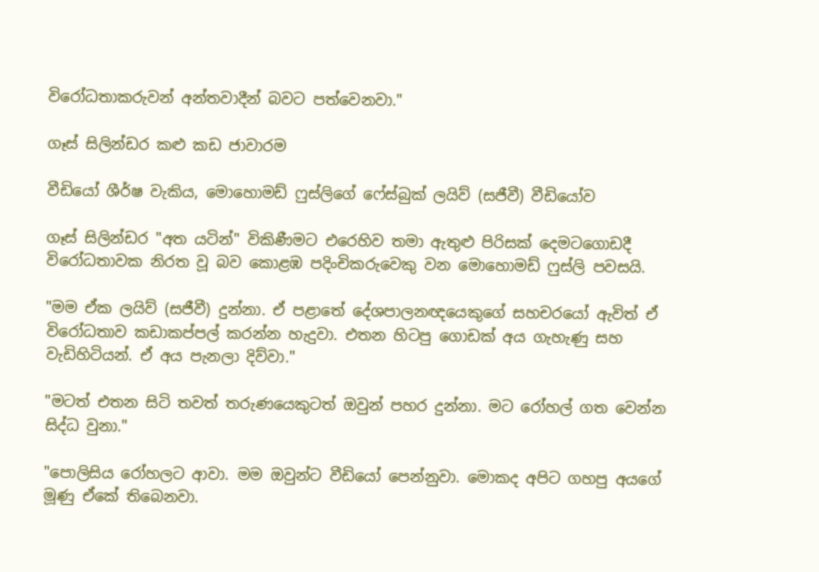විරෝධතාකරුවන් අන්තවාදීන් බවට පත්වෙනවා."

ගෑස් සිලින්ඩර කළු කඩ ජාවාරම

වීඩියෝ ශීර්ෂ වැකිය, මොහොමඩ් ෆුස්ලිගේ ෆේස්බුක් ලයිව් (සජීවී) වීඩියෝව

ගෑස් සිලින්ඩර "අත යටින්" විකිණීමට එරෙහිව තමා ඇතුළු පිරිසක් දෙමටගොඩදී විරෝධතාවක නිරත වූ බව කොළඹ පදිංචිකරුවෙකු වන මොහොමඩ් ෆුස්ලි පවසයි.

"මම ඒක ලයිව් (සජීවී) දුන්නා. ඒ පළාතේ දේශපාලනඥයෙකුගේ සහචරයෝ ඇවිත් ඒ විරෝධතාව කඩාකප්පල් කරන්න හැදුවා. එතන හිටපු ගොඩක් අය ගැහැණු සහ වැඩිහිටියන්. ඒ අය පැනලා දිව්වා."

"මටත් එතන සිටි තවත් තරුණයෙකුටත් ඔවුන් පහර දුන්නා. මට රෝහල් ගත වෙන්න සිද්ධ වුනා."

"පොලිසිය රෝහලට ආවා. මම ඔවුන්ට වීඩියෝ පෙන්නුවා. මොකද අපිට ගහපු අයගේ මූණු ඒකේ තිබෙනවා.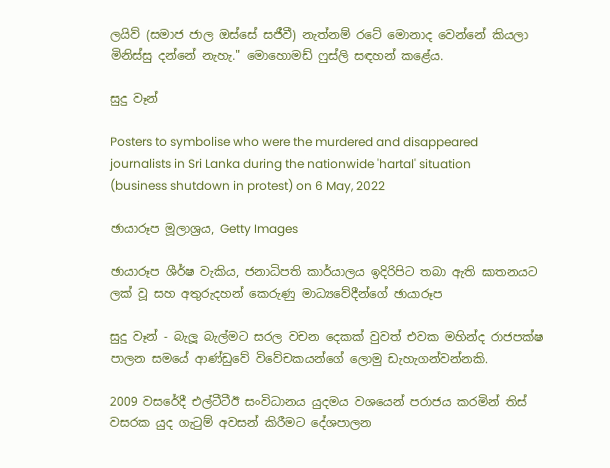ලයිව් (සමාජ ජාල ඔස්සේ සජීවී) නැත්නම් රටේ මොනාද වෙන්නේ කියලා මිනිස්සු දන්නේ නැහැ." මොහොමඩ් ෆුස්ලි සඳහන් කළේය.

සුදු වෑන්

Posters to symbolise who were the murdered and disappeared journalists in Sri Lanka during the nationwide 'hartal' situation (business shutdown in protest) on 6 May, 2022

ඡායාරූප මූලාශ්‍රය, Getty Images

ඡායාරූප ශීර්ෂ වැකිය, ජනාධිපති කාර්යාලය ඉදිරිපිට තබා ඇති ඝාතනයට ලක් වූ සහ අතුරුදහන් කෙරුණු මාධ්‍යවේදීන්ගේ ඡායාරූප

සුදු වෑන් - බැලූ බැල්මට සරල වචන දෙකක් වුවත් එවක මහින්ද රාජපක්ෂ පාලන සමයේ ආණ්ඩුවේ විවේචකයන්ගේ ලොමු ඩැහැගන්වන්නකි.

2009 වසරේදී එල්ටීටීඊ සංවිධානය යුදමය වශයෙන් පරාජය කරමින් තිස් වසරක යුද ගැටුම් අවසන් කිරීමට දේශපාලන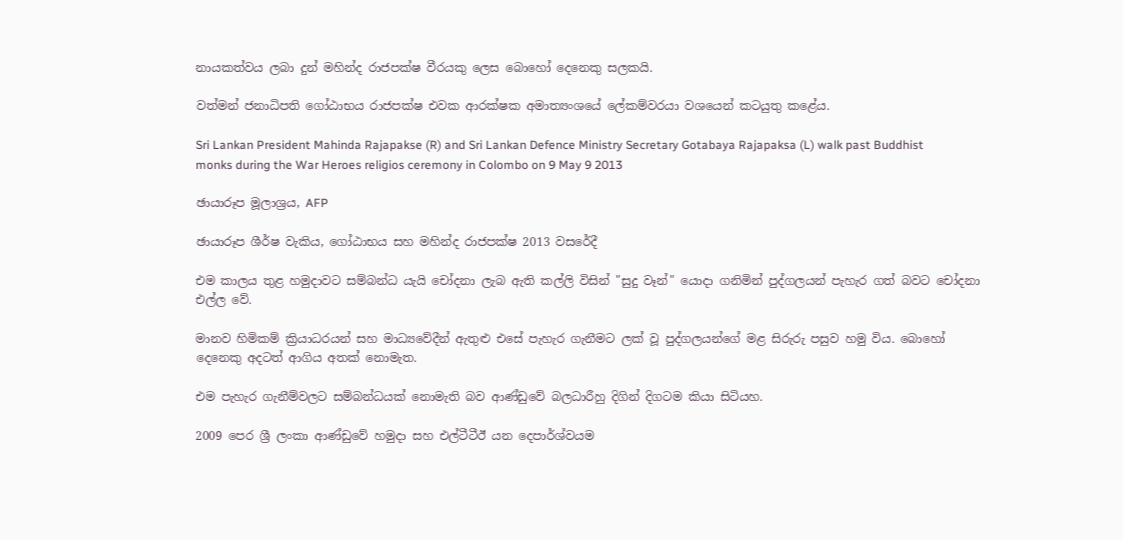නායකත්වය ලබා දුන් මහින්ද රාජපක්ෂ වීරයකු ලෙස බොහෝ දෙනෙකු සලකයි.

වත්මන් ජනාධිපති ගෝඨාභය රාජපක්ෂ එවක ආරක්ෂක අමාත්‍යංශයේ ලේකම්වරයා වශයෙන් කටයුතු කළේය.

Sri Lankan President Mahinda Rajapakse (R) and Sri Lankan Defence Ministry Secretary Gotabaya Rajapaksa (L) walk past Buddhist monks during the War Heroes religios ceremony in Colombo on 9 May 9 2013

ඡායාරූප මූලාශ්‍රය, AFP

ඡායාරූප ශීර්ෂ වැකිය, ගෝඨාභය සහ මහින්ද රාජපක්ෂ 2013 වසරේදී

එම කාලය තුළ හමුදාවට සම්බන්ධ යැයි චෝදනා ලැබ ඇති කල්ලි විසින් "සුදු වෑන්" යොදා ගනිමින් පුද්ගලයන් පැහැර ගත් බවට චෝදනා එල්ල වේ.

මානව හිමිකම් ක්‍රියාධරයන් සහ මාධ්‍යවේදීන් ඇතුළු එසේ පැහැර ගැනීමට ලක් වූ පුද්ගලයන්ගේ මළ සිරුරු පසුව හමු විය. බොහෝ දෙනෙකු අදටත් ආගිය අතක් නොමැත.

එම පැහැර ගැනීම්වලට සම්බන්ධයක් නොමැති බව ආණ්ඩුවේ බලධාරීහු දිගින් දිගටම කියා සිටියහ.

2009 පෙර ශ්‍රී ලංකා ආණ්ඩුවේ හමුදා සහ එල්ටීටීඊ යන දෙපාර්ශ්වයම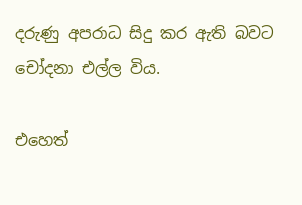දරුණු අපරාධ සිදු කර ඇති බවට චෝදනා එල්ල විය.

එහෙත්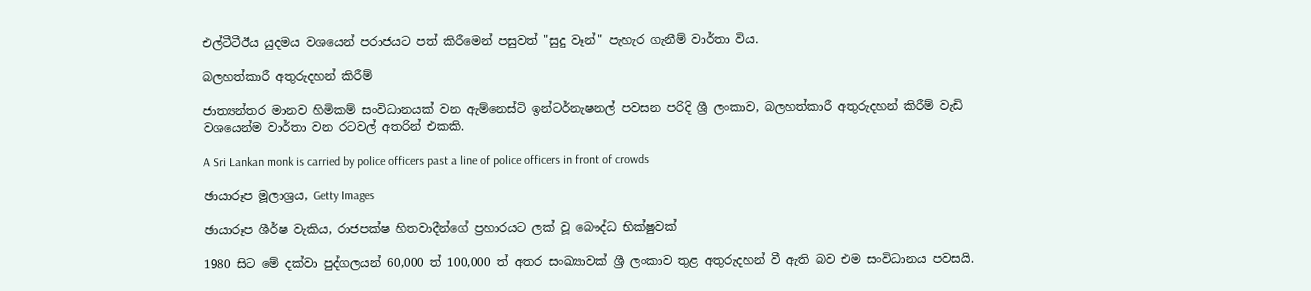එල්ටීටීඊය යුදමය වශයෙන් පරාජයට පත් කිරීමෙන් පසුවත් "සුදු වෑන්" පැහැර ගැනීම් වාර්තා විය.

බලහත්කාරී අතුරුදහන් කිරීම්

ජාත්‍යන්තර මානව හිමිකම් සංවිධානයක් වන ඇම්නෙස්ටි ඉන්ටර්නැෂනල් පවසන පරිදි ශ්‍රී ලංකාව, බලහත්කාරී අතුරුදහන් කිරීම් වැඩි වශයෙන්ම වාර්තා වන රටවල් අතරින් එකකි.

A Sri Lankan monk is carried by police officers past a line of police officers in front of crowds

ඡායාරූප මූලාශ්‍රය, Getty Images

ඡායාරූප ශීර්ෂ වැකිය, රාජපක්ෂ හිතවාදීන්ගේ ප්‍රහාරයට ලක් වූ බෞද්ධ භික්ෂුවක්

1980 සිට මේ දක්වා පුද්ගලයන් 60,000 ත් 100,000 ත් අතර සංඛ්‍යාවක් ශ්‍රී ලංකාව තුළ අතුරුදහන් වී ඇති බව එම සංවිධානය පවසයි.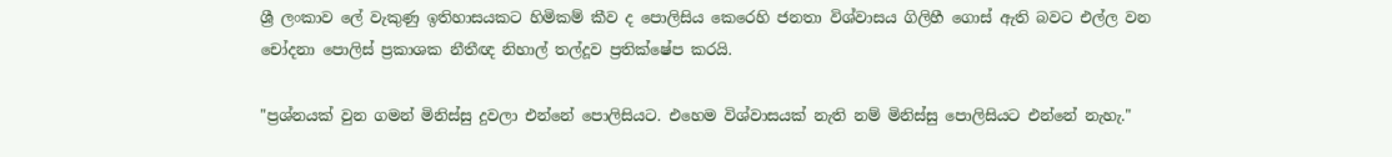ශ්‍රී ලංකාව ලේ වැකුණු ඉතිහාසයකට හිමිකම් කීව ද පොලිසිය කෙරෙහි ජනතා විශ්වාසය ගිලිහී ගොස් ඇති බවට එල්ල වන චෝදනා පොලිස් ප්‍රකාශක නීතීඥ නිහාල් තල්දූව ප්‍රතික්ෂේප කරයි.

"ප්‍රශ්නයක් වුන ගමන් මිනිස්සු දුවලා එන්නේ පොලිසියට. එහෙම විශ්වාසයක් නැති නම් මිනිස්සු පොලිසියට එන්නේ නැහැ."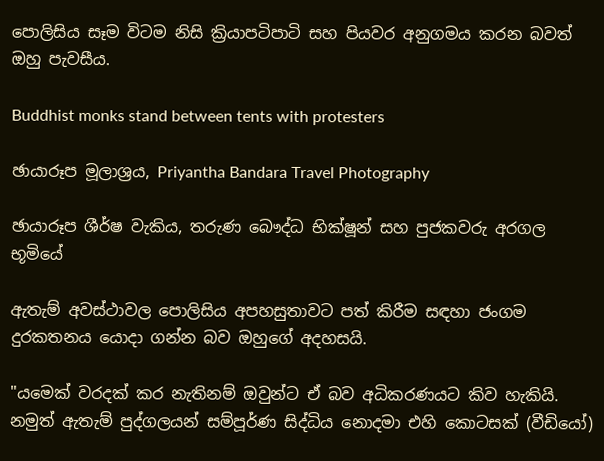පොලිසිය සෑම විටම නිසි ක්‍රියාපටිපාටි සහ පියවර අනුගමය කරන බවත් ඔහු පැවසීය.

Buddhist monks stand between tents with protesters

ඡායාරූප මූලාශ්‍රය, Priyantha Bandara Travel Photography

ඡායාරූප ශීර්ෂ වැකිය, තරුණ බෞද්ධ භික්ෂූන් සහ පුජකවරු අරගල භූමියේ

ඇතැම් අවස්ථාවල පොලිසිය අපහසුතාවට පත් කිරීම සඳහා ජංගම දුරකතනය යොදා ගන්න බව ඔහුගේ අදහසයි.

"යමෙක් වරදක් කර නැතිනම් ඔවුන්ට ඒ බව අධිකරණයට කිව හැකියි. නමුත් ඇතැම් පුද්ගලයන් සම්පූර්ණ සිද්ධිය නොදමා එහි කොටසක් (වීඩියෝ)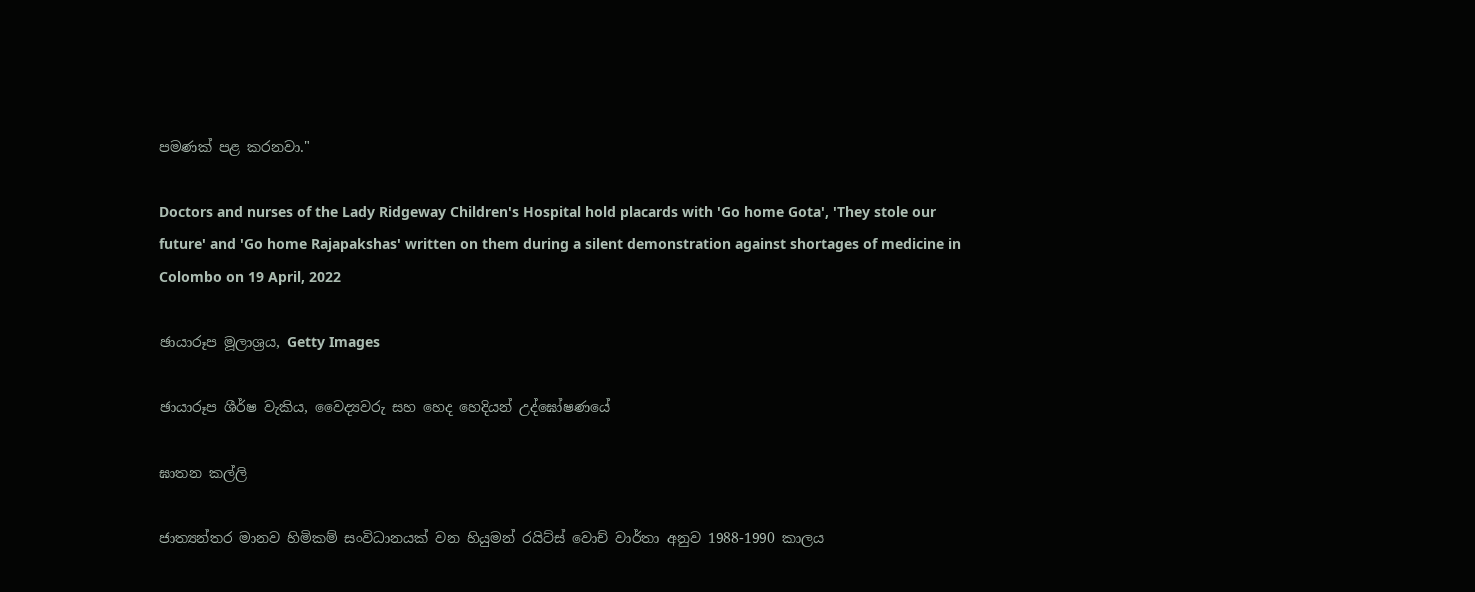පමණක් පළ කරනවා."

Doctors and nurses of the Lady Ridgeway Children's Hospital hold placards with 'Go home Gota', 'They stole our future' and 'Go home Rajapakshas' written on them during a silent demonstration against shortages of medicine in Colombo on 19 April, 2022

ඡායාරූප මූලාශ්‍රය, Getty Images

ඡායාරූප ශීර්ෂ වැකිය, වෛද්‍යවරු සහ හෙද හෙදියන් උද්ඝෝෂණයේ

ඝාතන කල්ලි

ජාත්‍යන්තර මානව හිමිකම් සංවිධානයක් වන හියුමන් රයිට්ස් වොච් වාර්තා අනුව 1988-1990 කාලය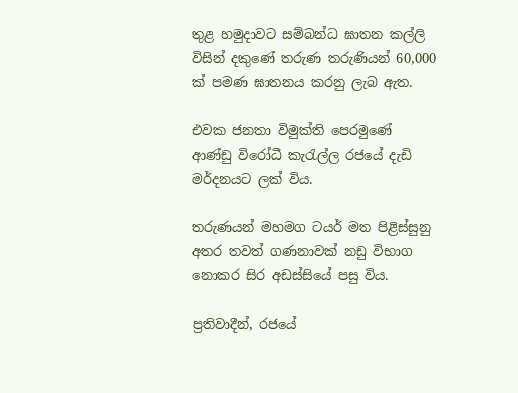තුළ හමුදාවට සම්බන්ධ ඝාතන කල්ලි විසින් දකුණේ තරුණ තරුණියන් 60,000 ක් පමණ ඝාතනය කරනු ලැබ ඇත.

එවක ජනතා විමුක්ති පෙරමුණේ ආණ්ඩු විරෝධී කැරැල්ල රජයේ දැඩි මර්දනයට ලක් විය.

තරුණයන් මහමග ටයර් මත පිළිස්සුනු අතර තවත් ගණනාවක් නඩු විභාග නොකර සිර අඩස්සියේ පසු විය.

ප්‍රතිවාදීන්, රජයේ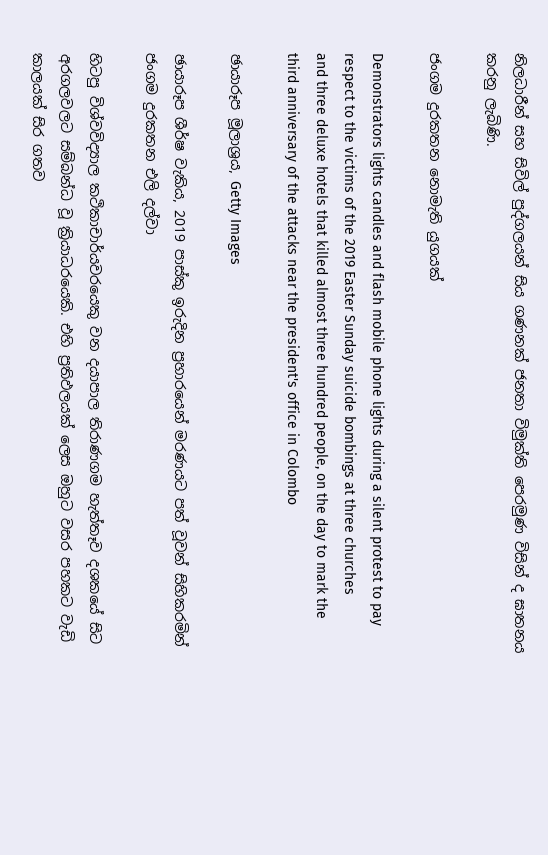නිලධාරීන් සහ සිවිල් පුද්ගලයන් සිය ගණනක් ජනතා විමුක්ති පෙරමුණ විසින් ද ඝාතනය කරනු ලැබිණි.

ජංගම දුරකතන නොමැති යුගයක්

Demonstrators lights candles and flash mobile phone lights during a silent protest to pay respect to the victims of the 2019 Easter Sunday suicide bombings at three churches and three deluxe hotels that killed almost three hundred people, on the day to mark the third anniversary of the attacks near the president's office in Colombo

ඡායාරූප මූලාශ්‍රය, Getty Images

ඡායාරූප ශීර්ෂ වැකිය, 2019 පාස්කු ඉරුදින ප්‍රහාරයෙන් මරණයට පත් වූවන් සිහිකරමින් ජංගම දුරකතන එලි දල්වා

හිටපු විශ්වවිද්‍යාල කථිකාචාර්යවරයෙකු වන දයාපාල තිරාණගම හැත්තෑව දශකයේ සිට අරගලවලට සම්බන්ධ වූ ක්‍රියාධරයෙකි. එහි ප්‍රතිඵලයක් ලෙස ඔහුට වසර පහකට වැඩි කාලයක් සිර ගතව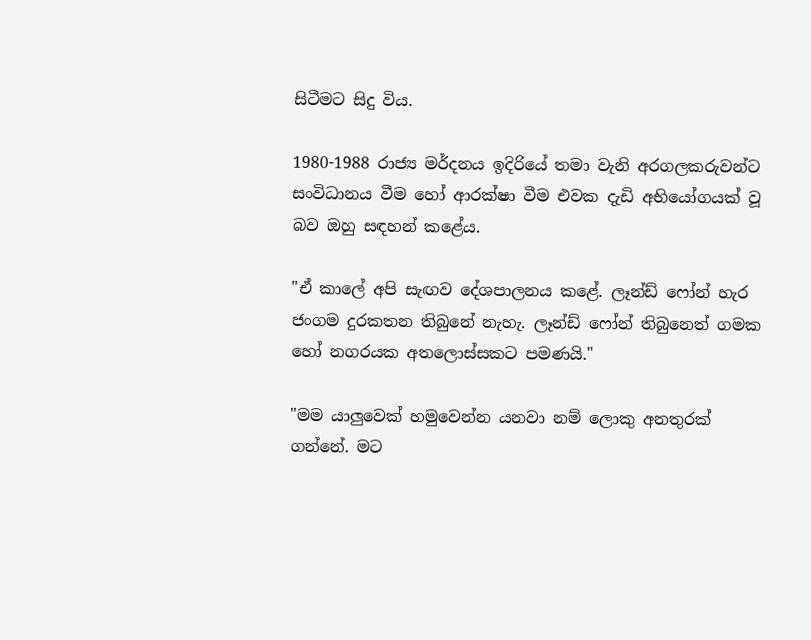සිටීමට සිදු විය.

1980-1988 රාජ්‍ය මර්දනය ඉදිරියේ තමා වැනි අරගලකරුවන්ට සංවිධානය වීම හෝ ආරක්ෂා වීම එවක දැඩි අභියෝගයක් වූ බව ඔහු සඳහන් කළේය.

"ඒ කාලේ අපි සැඟව දේශපාලනය කළේ. ලෑන්ඩ් ෆෝන් හැර ජංගම දුරකතන තිබුනේ නැහැ. ලෑන්ඩ් ෆෝන් තිබුනෙත් ගමක හෝ නගරයක අතලොස්සකට පමණයි."

"මම යාලුවෙක් හමුවෙන්න යනවා නම් ලොකු අනතුරක් ගන්නේ. මට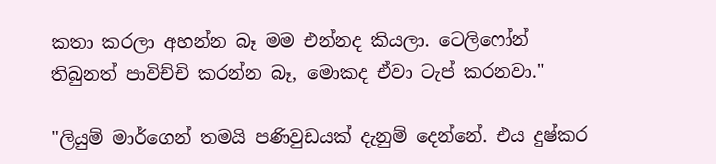කතා කරලා අහන්න බෑ මම එන්නද කියලා. ටෙලිෆෝන් තිබුනත් පාවිච්චි කරන්න බෑ, මොකද ඒවා ටැප් කරනවා."

"ලියුම් මාර්ගෙන් තමයි පණිවුඩයක් දැනුම් දෙන්නේ. එය දුෂ්කර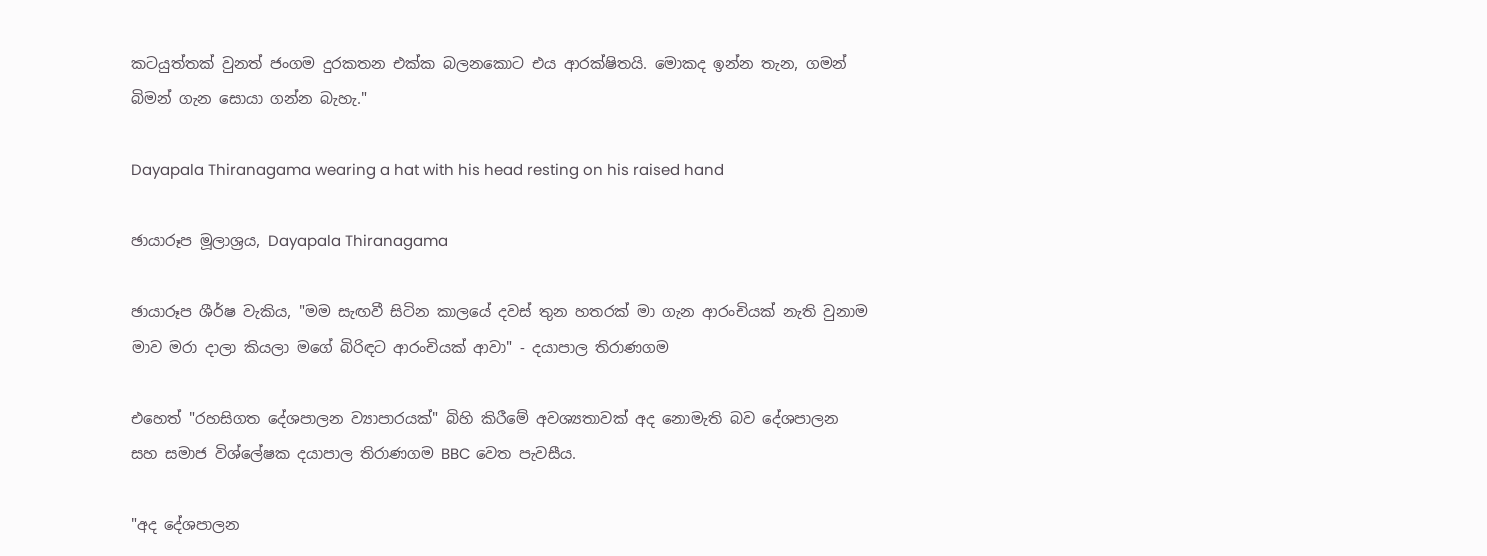කටයුත්තක් වුනත් ජංගම දුරකතන එක්ක බලනකොට එය ආරක්ෂිතයි. මොකද ඉන්න තැන, ගමන් බිමන් ගැන සොයා ගන්න බැහැ."

Dayapala Thiranagama wearing a hat with his head resting on his raised hand

ඡායාරූප මූලාශ්‍රය, Dayapala Thiranagama

ඡායාරූප ශීර්ෂ වැකිය, "මම සැඟවී සිටින කාලයේ දවස් තුන හතරක් මා ගැන ආරංචියක් නැති වුනාම මාව මරා දාලා කියලා මගේ බිරිඳට ආරංචියක් ආවා" - දයාපාල තිරාණගම

එහෙත් "රහසිගත දේශපාලන ව්‍යාපාරයක්" බිහි කිරීමේ අවශ්‍යතාවක් අද නොමැති බව දේශපාලන සහ සමාජ විශ්ලේෂක දයාපාල තිරාණගම BBC වෙත පැවසීය.

"අද දේශපාලන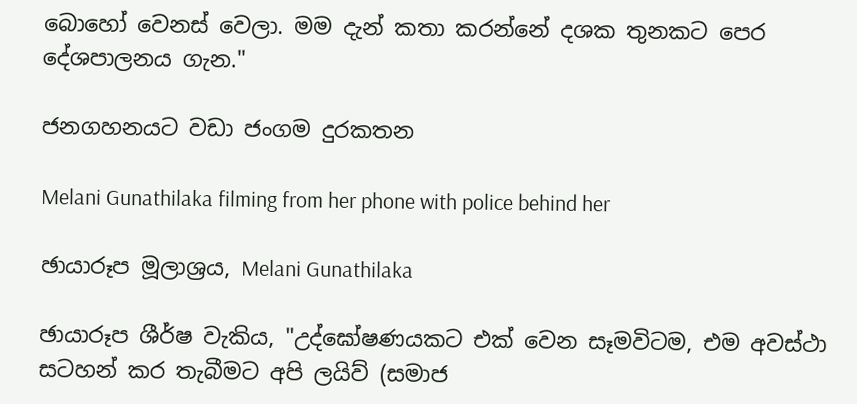බොහෝ වෙනස් වෙලා. මම දැන් කතා කරන්නේ දශක තුනකට පෙර දේශපාලනය ගැන."

ජනගහනයට වඩා ජංගම දුරකතන

Melani Gunathilaka filming from her phone with police behind her

ඡායාරූප මූලාශ්‍රය, Melani Gunathilaka

ඡායාරූප ශීර්ෂ වැකිය, "උද්ඝෝෂණයකට එක් වෙන සෑමවිටම, එම අවස්ථා සටහන් කර තැබීමට අපි ලයිව් (සමාජ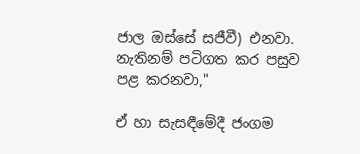ජාල ඔස්සේ සජීවී) එනවා. නැතිනම් පටිගත කර පසුව පළ කරනවා,"

ඒ හා සැසඳීමේදී ජංගම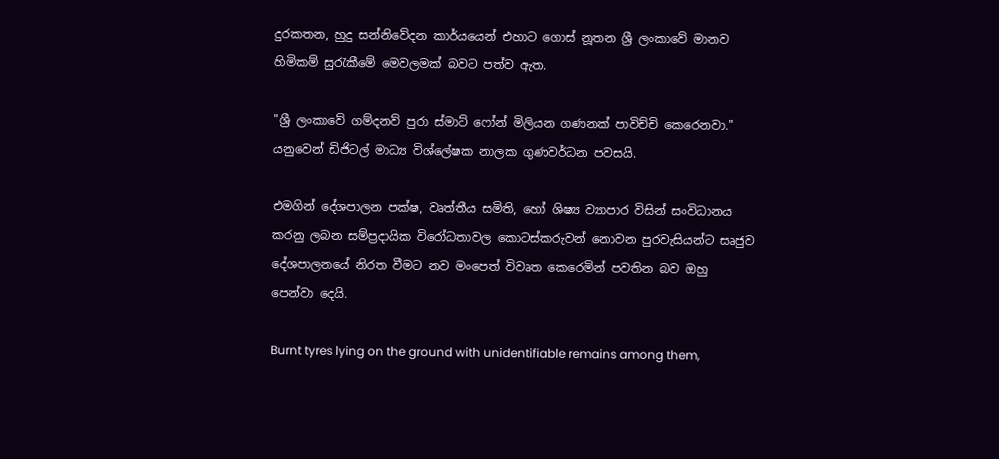දුරකතන, හුදු සන්නිවේදන කාර්යයෙන් එහාට ගොස් නූතන ශ්‍රී ලංකාවේ මානව හිමිකම් සුරැකීමේ මෙවලමක් බවට පත්ව ඇත.

"ශ්‍රී ලංකාවේ ගම්දනව් පුරා ස්මාට් ෆෝන් මිලියන ගණනක් පාවිච්චි කෙරෙනවා." යනුවෙන් ඩිජිටල් මාධ්‍ය විශ්ලේෂක නාලක ගුණවර්ධන පවසයි.

එමගින් දේශපාලන පක්ෂ, වෘත්තීය සමිති, හෝ ශිෂ්‍ය ව්‍යාපාර විසින් සංවිධානය කරනු ලබන සම්ප්‍රදායික විරෝධතාවල කොටස්කරුවන් නොවන පුරවැසියන්ට සෘජුව දේශපාලනයේ නිරත වීමට නව මංපෙත් විවෘත කෙරෙමින් පවතින බව ඔහු පෙන්වා දෙයි.

Burnt tyres lying on the ground with unidentifiable remains among them,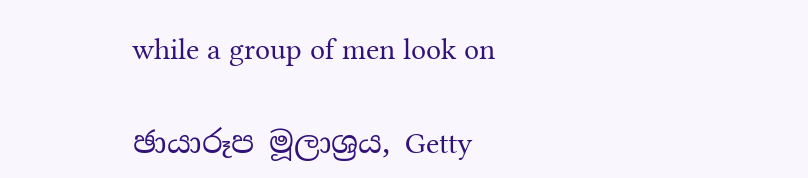while a group of men look on

ඡායාරූප මූලාශ්‍රය, Getty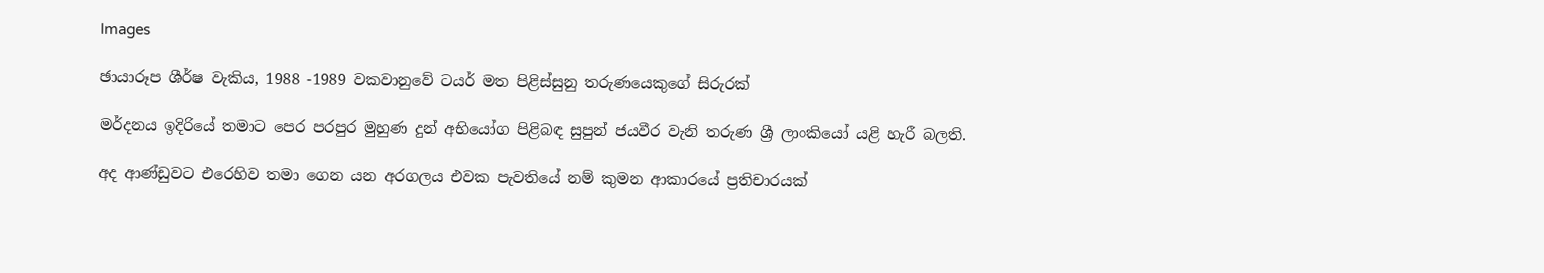Images

ඡායාරූප ශීර්ෂ වැකිය, 1988 -1989 වකවානුවේ ටයර් මත පිළිස්සුනු තරුණයෙකුගේ සිරුරක්

මර්දනය ඉදිරියේ තමාට පෙර පරපුර මුහුණ දුන් අභියෝග පිළිබඳ සුපුන් ජයවීර වැනි තරුණ ශ්‍රී ලාංකියෝ යළි හැරී බලති.

අද ආණ්ඩුවට එරෙහිව තමා ගෙන යන අරගලය එවක පැවතියේ නම් කුමන ආකාරයේ ප්‍රතිචාරයක්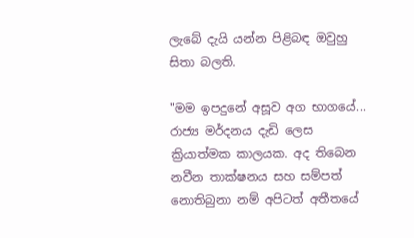ලැබේ දැයි යන්න පිළිබඳ ඔවුහු සිතා බලති.

"මම ඉපදුනේ අසූව අග භාගයේ... රාජ්‍ය මර්දනය දැඩි ලෙස ක්‍රියාත්මක කාලයක. අද තිබෙන නවීන තාක්ෂනය සහ සම්පත් නොතිබුනා නම් අපිටත් අතීතයේ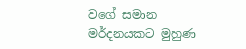වගේ සමාන මර්දනයකට මුහුණ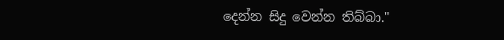දෙන්න සිදු වෙන්න තිබ්බා."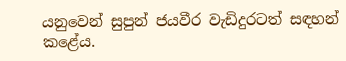යනුවෙන් සුපුන් ජයවීර වැඩිදුරටත් සඳහන් කළේය.